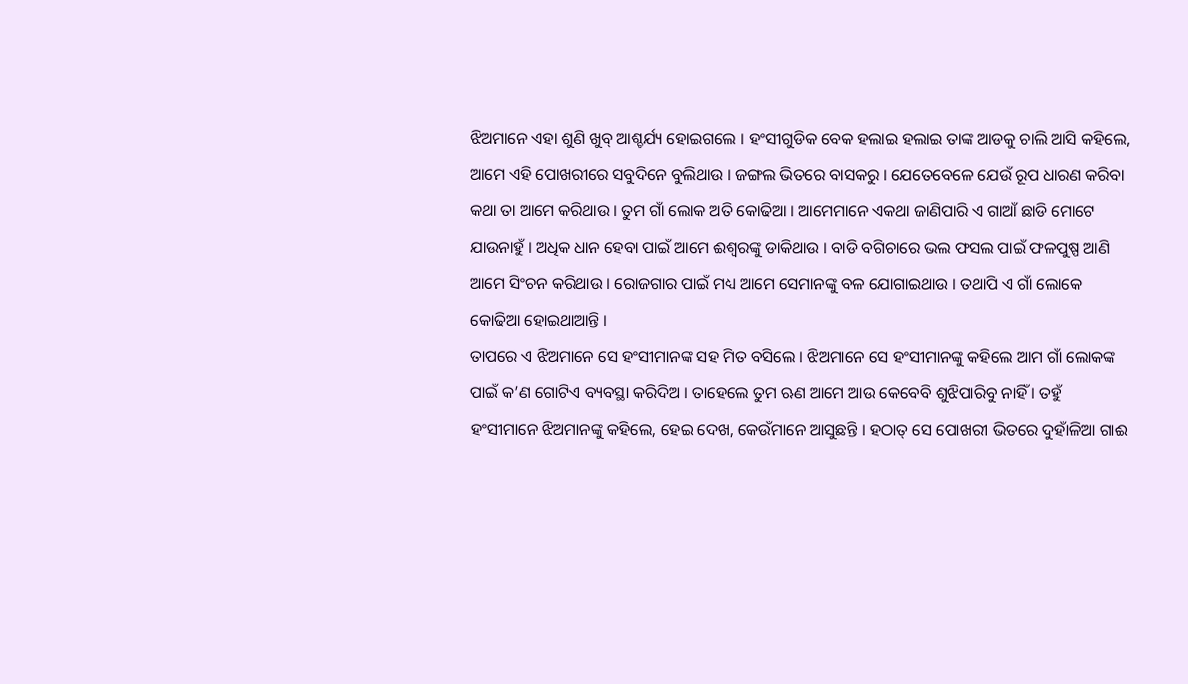ଝିଅମାନେ ଏହା ଶୁଣି ଖୁବ୍ ଆଶ୍ଚର୍ଯ୍ୟ ହୋଇଗଲେ । ହଂସୀଗୁଡିକ ବେକ ହଲାଇ ହଲାଇ ତାଙ୍କ ଆଡକୁ ଚାଲି ଆସି କହିଲେ, ଆମେ ଏହି ପୋଖରୀରେ ସବୁଦିନେ ବୁଲିଥାଉ । ଜଙ୍ଗଲ ଭିତରେ ବାସକରୁ । ଯେତେବେଳେ ଯେଉଁ ରୂପ ଧାରଣ କରିବା କଥା ତା ଆମେ କରିଥାଉ । ତୁମ ଗାଁ ଲୋକ ଅତି କୋଢିଆ । ଆମେମାନେ ଏକଥା ଜାଣିପାରି ଏ ଗାଆଁ ଛାଡି ମୋଟେ ଯାଉନାହୁଁ । ଅଧିକ ଧାନ ହେବା ପାଇଁ ଆମେ ଈଶ୍ୱରଙ୍କୁ ଡାକିଥାଉ । ବାଡି ବଗିଚାରେ ଭଲ ଫସଲ ପାଇଁ ଫଳପୁଷ୍ପ ଆଣି ଆମେ ସିଂଚନ କରିଥାଉ । ରୋଜଗାର ପାଇଁ ମଧ୍ୟ ଆମେ ସେମାନଙ୍କୁ ବଳ ଯୋଗାଇଥାଉ । ତଥାପି ଏ ଗାଁ ଲୋକେ କୋଢିଆ ହୋଇଥାଆନ୍ତି ।
ତାପରେ ଏ ଝିଅମାନେ ସେ ହଂସୀମାନଙ୍କ ସହ ମିତ ବସିଲେ । ଝିଅମାନେ ସେ ହଂସୀମାନଙ୍କୁ କହିଲେ ଆମ ଗାଁ ଲୋକଙ୍କ ପାଇଁ କ’ଣ ଗୋଟିଏ ବ୍ୟବସ୍ଥା କରିଦିଅ । ତାହେଲେ ତୁମ ଋଣ ଆମେ ଆଉ କେବେବି ଶୁଝିପାରିବୁ ନାହିଁ । ତହୁଁ ହଂସୀମାନେ ଝିଅମାନଙ୍କୁ କହିଲେ, ହେଇ ଦେଖ, କେଉଁମାନେ ଆସୁଛନ୍ତି । ହଠାତ୍ ସେ ପୋଖରୀ ଭିତରେ ଦୁହାଁଳିଆ ଗାଈ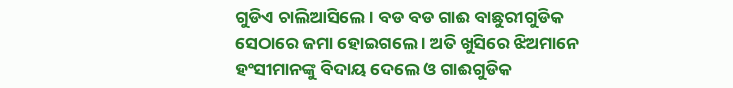ଗୁଡିଏ ଚାଲିଆସିଲେ । ବଡ ବଡ ଗାଈ ବାଛୁରୀଗୁଡିକ ସେଠାରେ ଜମା ହୋଇଗଲେ । ଅତି ଖୁସିରେ ଝିଅମାନେ ହଂସୀମାନଙ୍କୁ ବିଦାୟ ଦେଲେ ଓ ଗାଈଗୁଡିକ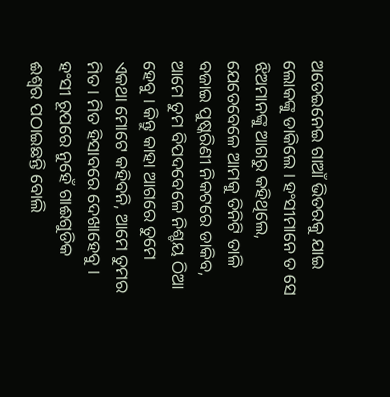ଅଡେଇନେଇ ଗାଆଁ ଭିତରକୁ ଯାଇ ଲୋକଙ୍କୁ ଡାକିଲେ । ହଂସୀମାନେ ତ ସେ ଝିଅମାନଙ୍କୁ ଆଗରୁ କହିଥିଲେ, ଯେତେବେଳେ ଆମକୁ ତିନିଟି ତାଳି ବଜାଇ ପୁଷ୍କରିଣୀ ନିକଟରେ ଡାକିବ, ଆମେ ତୁମ ବିପଦବେଳେ ନିଶ୍ଚୟ ଠିଆ ହେବୁ । କିନ୍ତୁ କାହା ଆଗରେ ତୁମେ ଏକଥା ମୋଟେ କହିବନି, ଆମେ ତୁମର ମିତ । ମିତ ହିସାବରେ ଦେଖାହେବୁ । ହଂସୀ ରୂପରେ ନୁହେଁ ଗାଈଗୁଡିକ ଈଶ୍ୱର ପଠାଇଛନ୍ତି ବୋଲି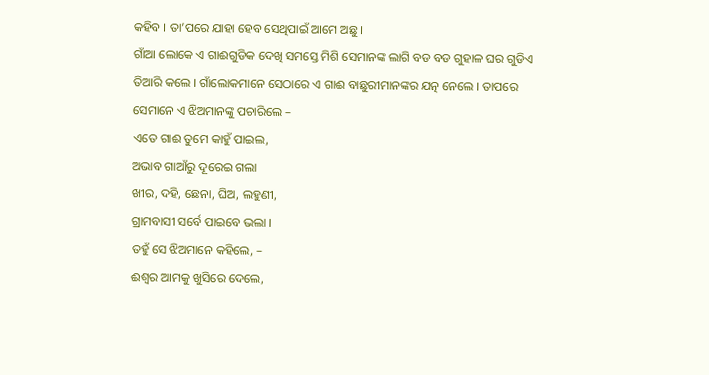କହିବ । ତା’ପରେ ଯାହା ହେବ ସେଥିପାଇଁ ଆମେ ଅଛୁ ।
ଗାଁଆ ଲୋକେ ଏ ଗାଈଗୁଡିକ ଦେଖି ସମସ୍ତେ ମିଶି ସେମାନଙ୍କ ଲାଗି ବଡ ବଡ ଗୁହାଳ ଘର ଗୁଡିଏ ତିଆରି କଲେ । ଗାଁଲୋକମାନେ ସେଠାରେ ଏ ଗାଈ ବାଛୁରୀମାନଙ୍କର ଯତ୍ନ ନେଲେ । ତାପରେ ସେମାନେ ଏ ଝିଅମାନଙ୍କୁ ପଚାରିଲେ –
ଏତେ ଗାଈ ତୁମେ କାହୁଁ ପାଇଲ,
ଅଭାବ ଗାଆଁରୁ ଦୂରେଇ ଗଲା
ଖୀର, ଦହି, ଛେନା, ଘିଅ, ଲହୁଣୀ,
ଗ୍ରାମବାସୀ ସର୍ବେ ପାଇବେ ଭଲା ।
ତହୁଁ ସେ ଝିଅମାନେ କହିଲେ, –
ଈଶ୍ୱର ଆମକୁ ଖୁସିରେ ଦେଲେ,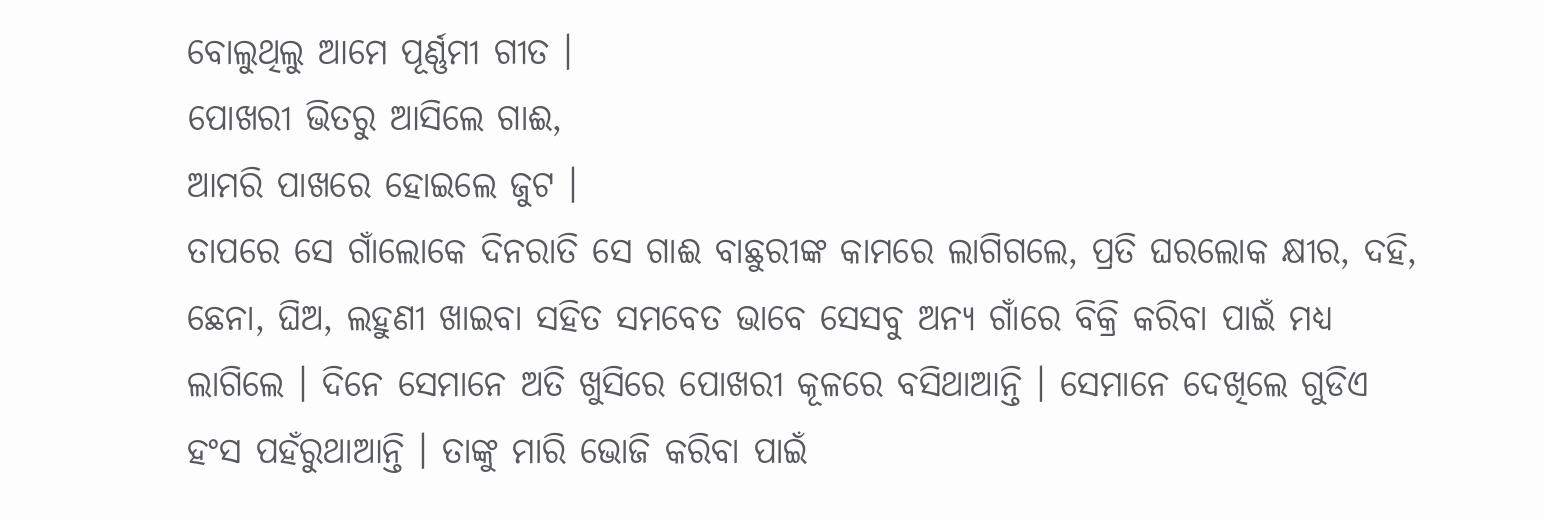ବୋଲୁଥିଲୁ ଆମେ ପୂର୍ଣ୍ଣମୀ ଗୀତ ।
ପୋଖରୀ ଭିତରୁ ଆସିଲେ ଗାଈ,
ଆମରି ପାଖରେ ହୋଇଲେ ଜୁଟ ।
ତାପରେ ସେ ଗାଁଲୋକେ ଦିନରାତି ସେ ଗାଈ ବାଛୁରୀଙ୍କ କାମରେ ଲାଗିଗଲେ, ପ୍ରତି ଘରଲୋକ କ୍ଷୀର, ଦହି, ଛେନା, ଘିଅ, ଲହୁଣୀ ଖାଇବା ସହିତ ସମବେତ ଭାବେ ସେସବୁ ଅନ୍ୟ ଗାଁରେ ବିକ୍ରି କରିବା ପାଇଁ ମଧ୍ୟ ଲାଗିଲେ । ଦିନେ ସେମାନେ ଅତି ଖୁସିରେ ପୋଖରୀ କୂଳରେ ବସିଥାଆନ୍ତି । ସେମାନେ ଦେଖିଲେ ଗୁଡିଏ ହଂସ ପହଁରୁଥାଆନ୍ତି । ତାଙ୍କୁ ମାରି ଭୋଜି କରିବା ପାଇଁ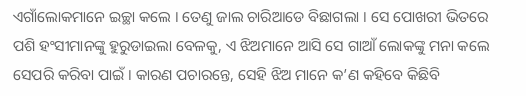ଏଗାଁଲୋକମାନେ ଇଚ୍ଛା କଲେ । ତେଣୁ ଜାଲ ଚାରିଆଡେ ବିଛାଗଲା । ସେ ପୋଖରୀ ଭିତରେ ପଶି ହଂସୀମାନଙ୍କୁ ହୁରୁଡାଇଲା ବେଳକୁ, ଏ ଝିଅମାନେ ଆସି ସେ ଗାଆଁ ଲୋକଙ୍କୁ ମନା କଲେ ସେପରି କରିବା ପାଇଁ । କାରଣ ପଚାରନ୍ତେ, ସେହି ଝିଅ ମାନେ କ’ଣ କହିବେ କିଛିବି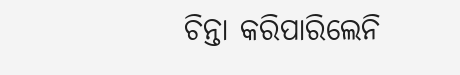ଚିନ୍ତା କରିପାରିଲେନି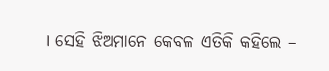। ସେହି ଝିଅମାନେ କେବଳ ଏତିକି କହିଲେ –